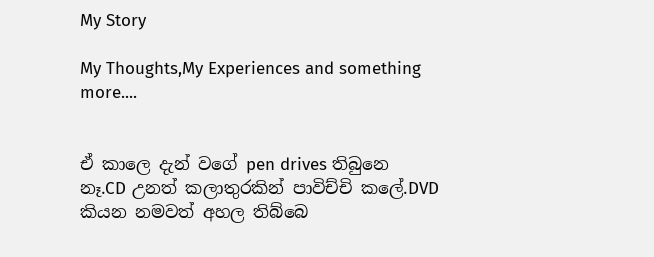My Story

My Thoughts,My Experiences and something more....


ඒ කාලෙ දැන් වගේ pen drives තිබුනෙ නෑ.CD උනත් කලාතුරකින් පාවිච්චි කලේ.DVD කියන නමවත් අහල තිබ්බෙ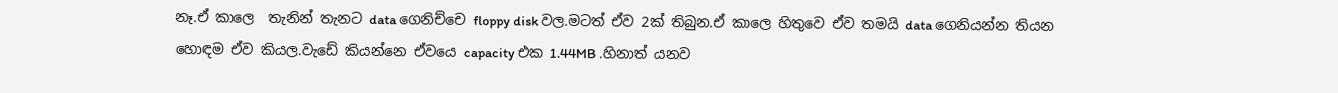නෑ.ඒ කාලෙ  තැනින් තැනට data ගෙනිච්චෙ floppy disk වල.මටත් ඒව 2ක් තිබුන.ඒ කාලෙ හිතුවෙ ඒව තමයි data ගෙනියන්න තියන හොඳම ඒව කියල.වැඩේ කියන්නෙ ඒවයෙ capacity එක 1.44MB .හිනාත් යනව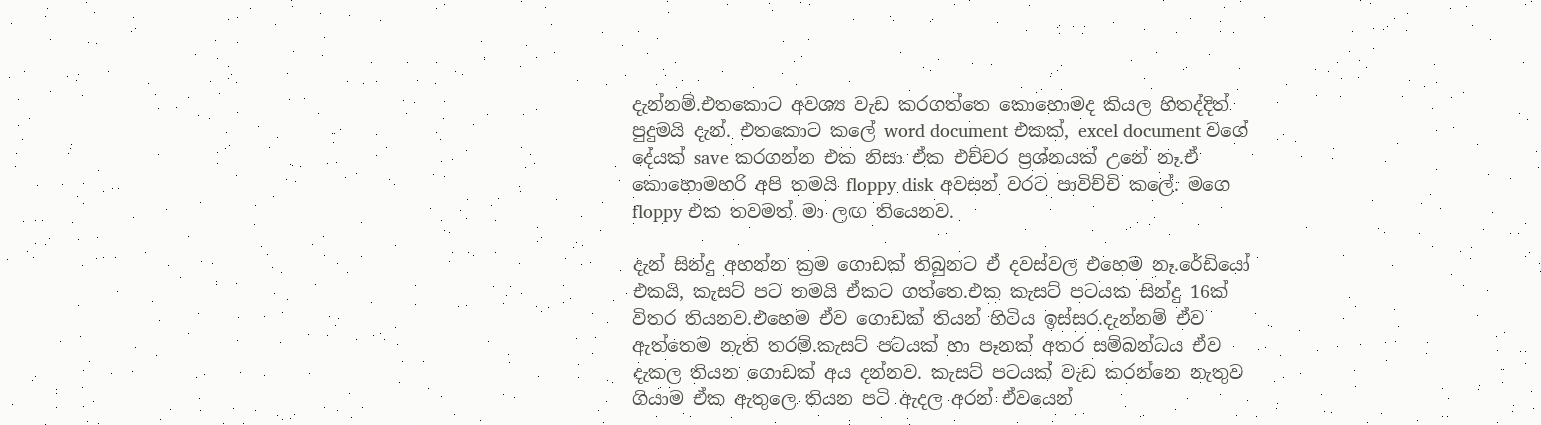දැන්නම්.එතකොට අවශ්‍ය වැඩ කරගත්තෙ කොහොමද කියල හිතද්දිත් පුදුමයි දැන්. එතකොට කලේ word document එකක්, excel document වගේ දේයක් save කරගන්න එක නිසා ඒක එච්චර ප්‍රශ්නයක් උනේ නෑ.ඒ කොහොමහරි අපි තමයි floppy disk අවසන් වරට පාවිච්චි කලේ. මගෙ floppy එක තවමත් මා ලඟ තියෙනව.

දැන් සින්දු අහන්න ක්‍රම ගොඩක් තිබුනට ඒ දවස්වල එහෙම නෑ.රේඩියෝ එකයි, කැසට් පට තමයි ඒකට ගත්තෙ.එක කැසට් පටයක සින්දු 16ක් විතර තියනව.එහෙම ඒව ගොඩක් තියන් හිටිය ඉස්සර.දැන්නම් ඒව ඇත්තෙම නැති තරම්.කැසට් පටයක් හා පෑනක් අතර සම්බන්ධය ඒව දැකල තියන ගොඩක් අය දන්නව. කැසට් පටයක් වැඩ කරන්නෙ නැතුව ගියාම ඒක ඇතුලෙ තියන පටි ඇදල අරන් ඒවයෙන්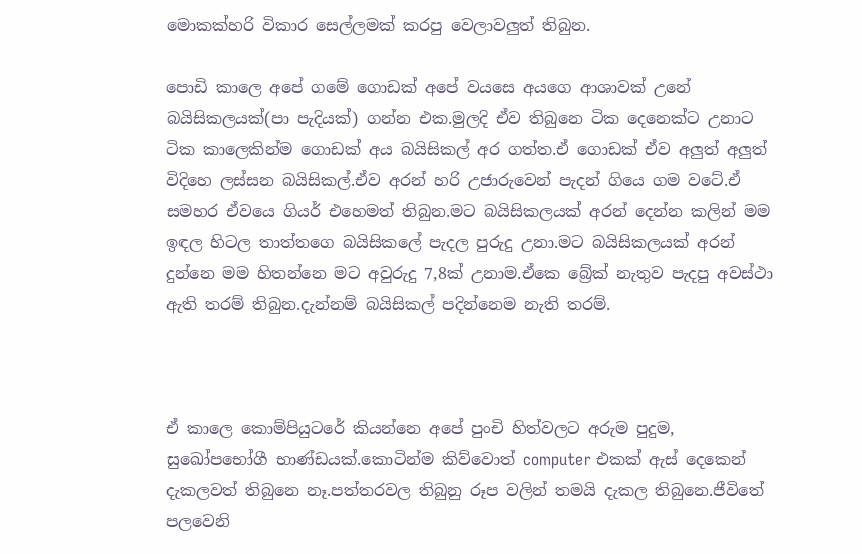මොකක්හරි විකාර සෙල්ලමක් කරපු වෙලාවලුත් තිබුන.

පොඩි කාලෙ අපේ ගමේ ගොඩක් අපේ වයසෙ අයගෙ ආශාවක් උනේ බයිසිකලයක්(පා පැදියක්) ගන්න එක.මුලදි ඒව තිබුනෙ ටික දෙනෙක්ට උනාට ටික කාලෙකින්ම ගොඩක් අය බයිසිකල් අර ගත්ත.ඒ ගොඩක් ඒව අලුත් අලුත් විදිහෙ ලස්සන බයිසිකල්.ඒව අරන් හරි උජාරුවෙන් පැදන් ගියෙ ගම වටේ.ඒ සමහර ඒවයෙ ගියර් එහෙමත් තිබුන.මට බයිසිකලයක් අරන් දෙන්න කලින් මම ඉඳල හිටල තාත්තගෙ බයිසිකලේ පැදල පුරුදු උනා.මට බයිසිකලයක් අරන් දුන්නෙ මම හිතන්නෙ මට අවුරුදු 7,8ක් උනාම.ඒකෙ බ්‍රේක් නැතුව පැදපු අවස්ථා ඇති තරම් තිබුන.දැන්නම් බයිසිකල් පදින්නෙම නැති තරම්.



ඒ කාලෙ කොම්පියුටරේ කියන්නෙ අපේ පුංචි හිත්වලට අරුම පුදුම, සුඛෝපභෝගී භාණ්ඩයක්.කොටින්ම කිව්වොත් computer එකක් ඇස් දෙකෙන් දැකලවත් තිබුනෙ නෑ.පත්තරවල තිබුනු රූප වලින් තමයි දැකල තිබුනෙ.ජීවිතේ පලවෙනි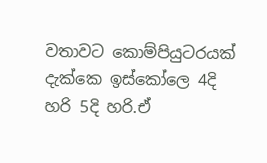වතාවට කොම්පියුටරයක් දැක්කෙ ඉස්කෝලෙ 4දි හරි 5දි හරි.ඒ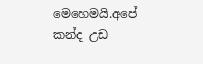මෙහෙමයි.අපේ කන්ද උඩ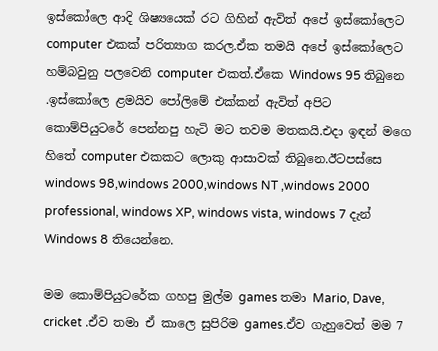ඉස්කෝලෙ ආදි ශිෂ්‍යයෙක් රට ගිහින් ඇවිත් අපේ ඉස්කෝලෙට computer එකක් පරිත්‍යාග කරල.ඒක තමයි අපේ ඉස්කෝලෙට හම්බවුනු පලවෙනි computer එකත්.ඒකෙ Windows 95 තිබුනෙ .ඉස්කෝලෙ ළමයිව පෝලිමේ එක්කන් ඇවිත් අපිට කොම්පියුටරේ පෙන්නපු හැටි මට තවම මතකයි.එදා ඉඳන් මගෙ හිතේ computer එකකට ලොකු ආසාවක් තිබුනෙ.ඊටපස්සෙ windows 98,windows 2000,windows NT ,windows 2000 professional, windows XP, windows vista, windows 7 දැන් Windows 8 තියෙන්නෙ.

මම කොම්පියුටරේක ගහපු මුල්ම games තමා Mario, Dave, cricket .ඒව තමා ඒ කාලෙ සුපිරිම games.ඒව ගැහුවෙත් මම 7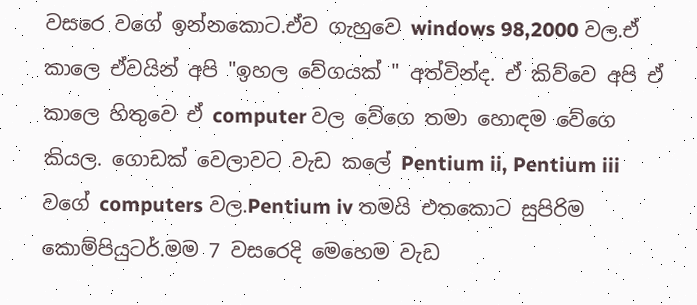වසරෙ වගේ ඉන්නකොට.ඒව ගැහුවෙ windows 98,2000 වල.ඒ කාලෙ ඒවයින් අපි "ඉහල වේගයක් " අත්වින්ද. ඒ කිව්වෙ අපි ඒ කාලෙ හිතුවෙ ඒ computer වල වේගෙ තමා හොඳම වේගෙ කියල. ගොඩක් වෙලාවට වැඩ කලේ Pentium ii, Pentium iii වගේ computers වල.Pentium iv තමයි එතකොට සුපිරිම කොම්පියුටර්.මම 7 වසරෙදි මෙහෙම වැඩ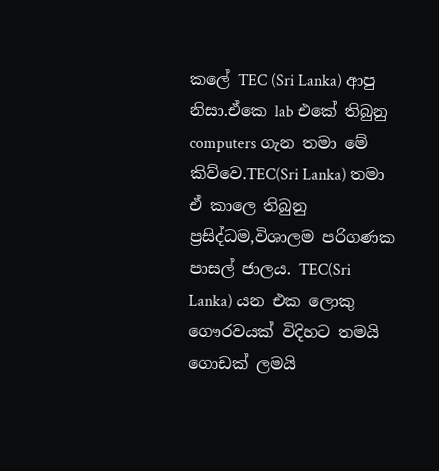කලේ TEC (Sri Lanka) ආපු නිසා.ඒකෙ lab එකේ තිබුනු computers ගැන තමා මේ කිව්වෙ.TEC(Sri Lanka) තමා ඒ කාලෙ තිබුනු ප්‍රසිද්ධම,විශාලම පරිගණක පාසල් ජාලය. TEC(Sri Lanka) යන එක ලොකු ගෞරවයක් විදිහට තමයි ගොඩක් ලමයි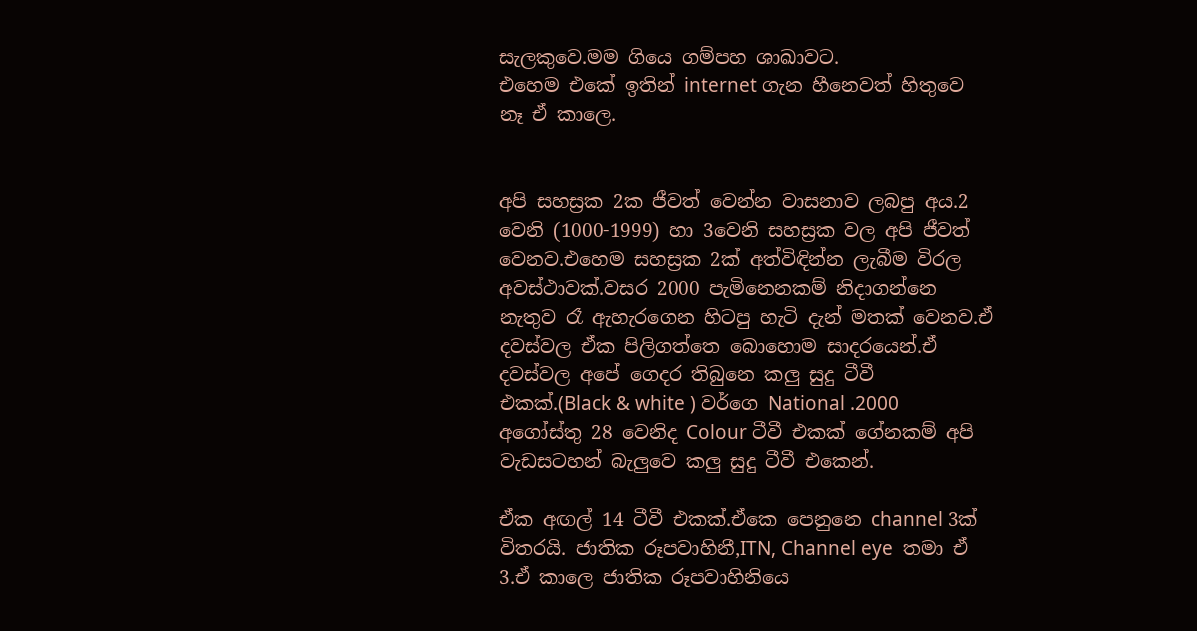සැලකුවෙ.මම ගියෙ ගම්පහ ශාඛාවට.
එහෙම එකේ ඉතින් internet ගැන හීනෙවත් හිතුවෙ නෑ ඒ කාලෙ.


අපි සහස්‍රක 2ක ජීවත් වෙන්න වාසනාව ලබපු අය.2 වෙනි (1000-1999) හා 3වෙනි සහස්‍රක වල අපි ජීවත් වෙනව.එහෙම සහස්‍රක 2ක් අත්විඳින්න ලැබීම විරල අවස්ථාවක්.වසර 2000 පැමිනෙනකම් නිදාගන්නෙ නැතුව රෑ ඇහැරගෙන හිටපු හැටි දැන් මතක් වෙනව.ඒ දවස්වල ඒක පිලිගත්තෙ බොහොම සාදරයෙන්.ඒ දවස්වල අපේ ගෙදර තිබුනෙ කලු සුදු ටීවී එකක්.(Black & white ) වර්ගෙ National .2000 අගෝස්තු 28 වෙනිද Colour ටීවී එකක් ගේනකම් අපි වැඩසටහන් බැලුවෙ කලු සුදු ටීවී එකෙන්.

ඒක අඟල් 14 ටීවී එකක්.ඒකෙ පෙනුනෙ channel 3ක් විතරයි. ජාතික රූපවාහිනී,ITN, Channel eye  තමා ඒ 3.ඒ කාලෙ ජාතික රූපවාහිනියෙ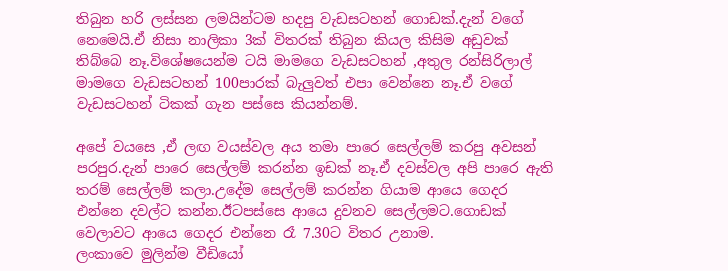තිබුන හරි ලස්සන ලමයින්ටම හදපු වැඩසටහන් ගොඩක්.දැන් වගේ නෙමෙයි.ඒ නිසා නාලිකා 3ක් විතරක් තිබුන කියල කිසිම අඩුවක් තිබ්බෙ නෑ.විශේෂයෙන්ම ටයි මාමගෙ වැඩසටහන් ,අතුල රන්සිරිලාල් මාමගෙ වැඩසටහන් 100පාරක් බැලුවත් එපා වෙන්නෙ නෑ.ඒ වගේ වැඩසටහන් ටිකක් ගැන පස්සෙ කියන්නම්.

අපේ වයසෙ ,ඒ ලඟ වයස්වල අය තමා පාරෙ සෙල්ලම් කරපු අවසන් පරපුර.දැන් පාරෙ සෙල්ලම් කරන්න ඉඩක් නෑ.ඒ දවස්වල අපි පාරෙ ඇති තරම් සෙල්ලම් කලා.උදේම සෙල්ලම් කරන්න ගියාම ආයෙ ගෙදර එන්නෙ දවල්ට කන්න.ඊටපස්සෙ ආයෙ දුවනව සෙල්ලමට.ගොඩක් වෙලාවට ආයෙ ගෙදර එන්නෙ රෑ 7.30ට විතර උනාම.
ලංකාවෙ මුලින්ම වීඩියෝ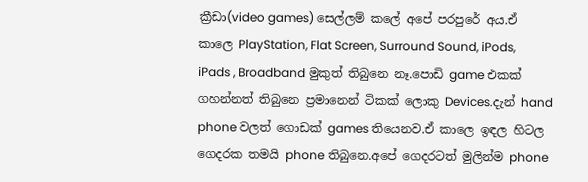ක්‍රීඩා(video games) සෙල්ලම් කලේ අපේ පරපුරේ අය.ඒ කාලෙ PlayStation, Flat Screen, Surround Sound, iPods, iPads , Broadband මුකුත් තිබුනෙ නෑ.පොඩි game එකක් ගහන්නත් තිබුනෙ ප්‍රමානෙන් ටිකක් ලොකු Devices.දැන් hand phone වලත් ගොඩක් games තියෙනව.ඒ කාලෙ ඉඳල හිටල ගෙදරක තමයි phone තිබුනෙ.අපේ ගෙදරටත් මුලින්ම phone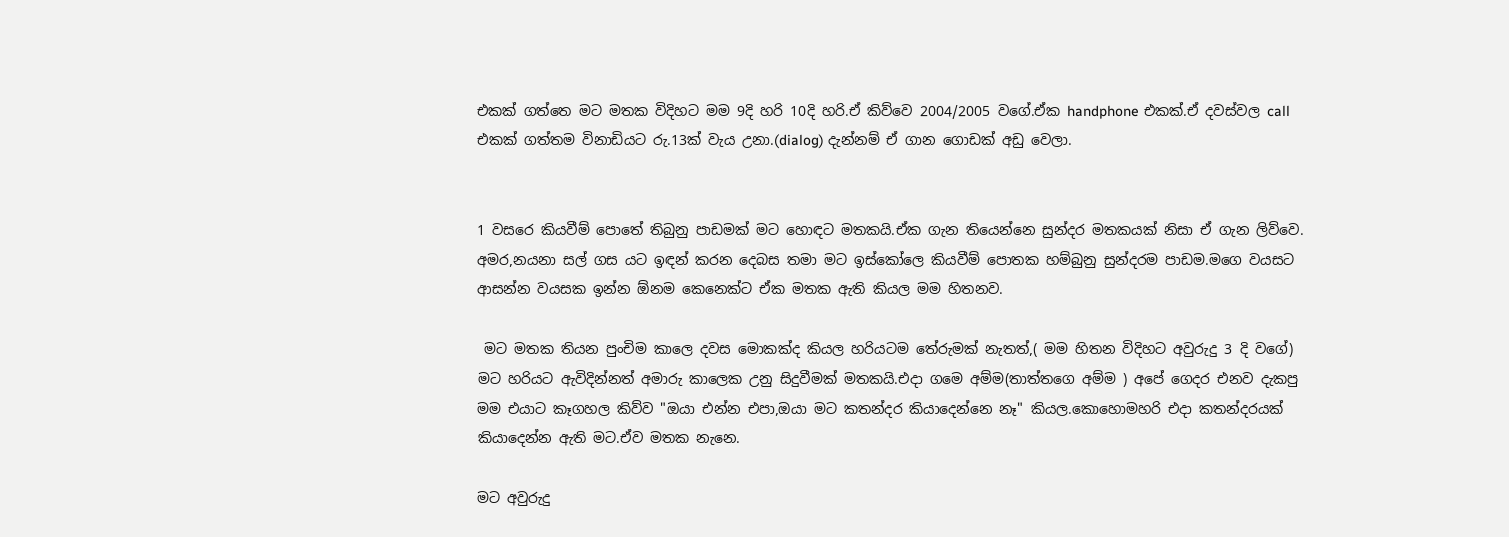එකක් ගත්තෙ මට මතක විදිහට මම 9දි හරි 10දි හරි.ඒ කිව්වෙ 2004/2005 වගේ.ඒක handphone එකක්.ඒ දවස්වල call එකක් ගත්තම විනාඩියට රු.13ක් වැය උනා.(dialog) දැන්නම් ඒ ගාන ගොඩක් අඩු වෙලා.


1 වසරෙ කියවීම් පොතේ තිබුනු පාඩමක් මට හොඳට මතකයි.ඒක ගැන තියෙන්නෙ සුන්දර මතකයක් නිසා ඒ ගැන ලිව්වෙ. අමර,නයනා සල් ගස යට ඉඳන් කරන දෙබස තමා මට ඉස්කෝලෙ කියවීම් පොතක හම්බුනු සුන්දරම පාඩම.මගෙ වයසට ආසන්න වයසක ඉන්න ඕනම කෙනෙක්ට ඒක මතක ඇති කියල මම හිතනව.

 මට මතක තියන පුංචිම කාලෙ දවස මොකක්ද කියල හරියටම තේරුමක් නැතත්,( මම හිතන විදිහට අවුරුදු 3 දි වගේ) මට හරියට ඇවිදින්නත් අමාරු කාලෙක උනු සිදුවීමක් මතකයි.එදා ගමෙ අම්ම(තාත්තගෙ අම්ම ) අපේ ගෙදර එනව දැකපු මම එයාට කෑගහල කිව්ව "ඔයා එන්න එපා,ඔයා මට කතන්දර කියාදෙන්නෙ නෑ" කියල.කොහොමහරි එදා කතන්දරයක් කියාදෙන්න ඇති මට.ඒව මතක නැනෙ.

මට අවුරුදු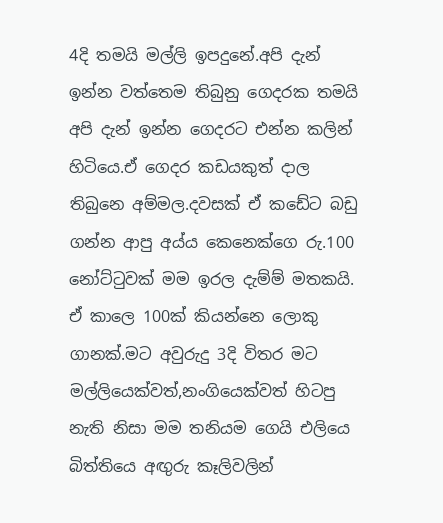4දි තමයි මල්ලි ඉපදුනේ.අපි දැන් ඉන්න වත්තෙම තිබුනු ගෙදරක තමයි අපි දැන් ඉන්න ගෙදරට එන්න කලින් හිටියෙ.ඒ ගෙදර කඩයකුත් දාල තිබුනෙ අම්මල.දවසක් ඒ කඩේට බඩු ගන්න ආපු අය්ය කෙනෙක්ගෙ රු.100 නෝට්‍ටුවක් මම ඉරල දැම්ම් මතකයි. ඒ කාලෙ 100ක් කියන්නෙ ලොකු ගානක්.මට අවුරුදු 3දි විතර මට මල්ලියෙක්වත්,නංගියෙක්වත් හිටපු නැති නිසා මම තනියම ගෙයි එලියෙ බිත්තියෙ අඟුරු කෑලිවලින්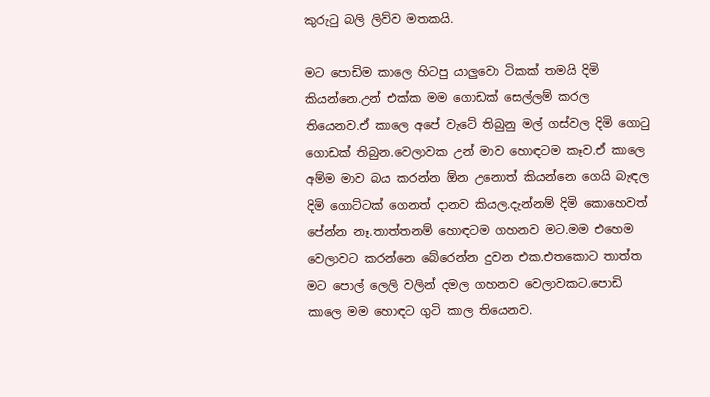කුරු‍ටු බලි ලිව්ව මතකයි.

මට පොඩිම කාලෙ හිටපු යාලුවො ටිකක් තමයි දිමි කියන්නෙ.උන් එක්ක මම ගොඩක් සෙල්ලම් කරල තියෙනව.ඒ කාලෙ අපේ වැටේ තිබුනු මල් ගස්වල දිමි ගො‍ටු ගොඩක් තිබුන.වෙලාවක උන් මාව හොඳටම කෑව.ඒ කාලෙ අම්ම මාව බය කරන්න ඕන උනොත් කියන්නෙ ගෙයි බැඳල දිමි ගොට්ටක් ගෙනත් දානව කියල.දැන්නම් දිමි කොහෙවත් පේන්න නෑ.තාත්තනම් හොඳටම ගහනව මට.මම එහෙම වෙලාවට කරන්නෙ බේරෙන්න දුවන එක.එතකොට තාත්ත මට පොල් ලෙලි වලින් දමල ගහනව වෙලාවකට.පොඩි කාලෙ මම හොඳට ගුටි කාල තියෙනව.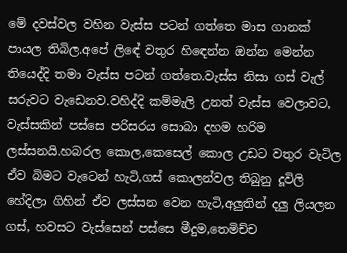මේ දවස්වල වහින වැස්ස පටන් ගත්තෙ මාස ගානක් පායල තිබිල.අපේ ලිඳේ වතුර හි‍ඳෙන්න ඔන්න මෙන්න තියෙද්දි තමා වැස්ස පටන් ගත්තෙ.වැස්ස නිසා ගස් වැල් සරුවට වැඩෙනව.වහිද්දි කම්මැලි උනත් වැස්ස වෙලාවට, වැස්සකින් පස්සෙ පරිසරය සොබා දහම හරිම ලස්සනයි.හබරල කොල,කෙසෙල් කොල උඩට වතුර වැටිල ඒව බිමට වැටෙන් හැටි,ගස් කොලන්වල තිබුනු දූවිලි හේදිලා ගිහින් ඒව ලස්සන වෙන හැටි,අලුතින් දලු ලියලන ගස්, හවසට වැස්සෙන් පස්සෙ මීදුම,තෙමිච්ච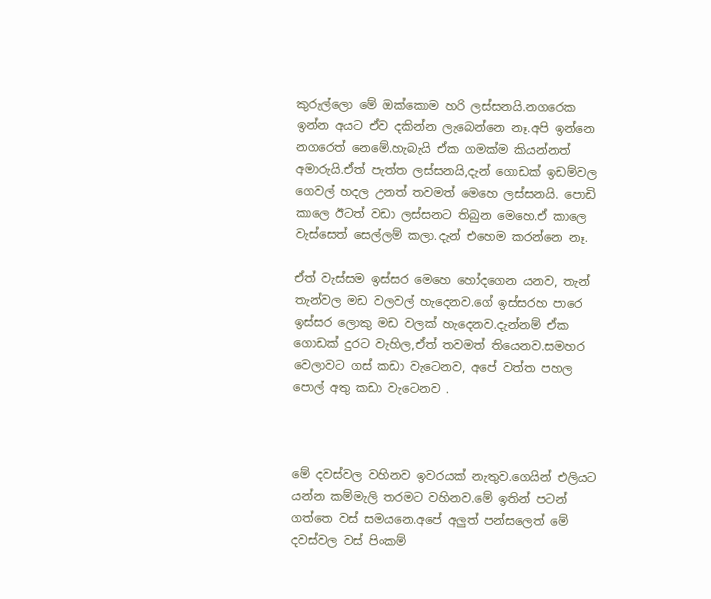කුරුල්ලො මේ ඔක්කොම හරි ලස්සනයි.නගරෙක ඉන්න අයට ඒව දකින්න ලැබෙන්නෙ නෑ.අපි ඉන්නෙ නගරෙත් නෙමේ.හැබැයි ඒක ගමක්ම කියන්නත් අමාරුයි.ඒත් පැත්ත ලස්සනයි,දැන් ගොඩක් ඉඩම්වල ගෙවල් හදල උනත් තවමත් මෙහෙ ලස්සනයි. පොඩි කාලෙ ඊටත් වඩා ලස්සනට තිබුන මෙහෙ.ඒ කාලෙ වැස්සෙත් සෙල්ලම් කලා.දැන් එහෙම කරන්නෙ නෑ.

ඒත් වැස්සම ඉස්සර මෙහෙ හෝදගෙන යනව, තැන් තැන්වල මඩ වලවල් හැදෙනව.ගේ ඉස්සරහ පාරෙ ඉස්සර ලොකු මඩ වලක් හැදෙනව.දැන්නම් ඒක ගොඩක් දුරට වැහිල,ඒත් තවමත් තියෙනව.සමහර වෙලාවට ගස් කඩා වැටෙනව, අපේ වත්ත පහල පොල් අතු කඩා වැටෙනව .



මේ දවස්වල වහිනව ඉවරයක් නැතුව.ගෙයින් එලියට යන්න කම්මැලි තරමට වහිනව.මේ ඉතින් පටන් ගත්තෙ වස් සමයනෙ.අපේ අලුත් පන්සලෙත් මේ දවස්වල වස් පිංකම්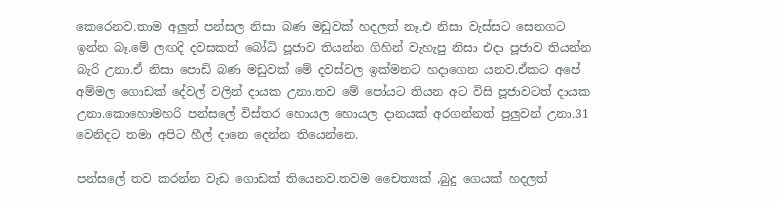කෙරෙනව.තාම අලුත් පන්සල නිසා බණ මඩුවක් හදලත් නෑ.එ නිසා වැස්සට සෙනගට ඉන්න බෑ.මේ ලඟදි දවසකත් බෝධි පූජාව තියන්න ගිහින් වැහැපු නිසා එදා පූජාව තියන්න බැරි උනා.ඒ නිසා පොඩි බණ මඩුවක් මේ දවස්වල ඉක්මනට හදාගෙන යනව.ඒකට අපේ අම්මල ගොඩක් දේවල් වලින් දායක උනා.තව මේ පෝයට තියන අට විසි පූජාවටත් දායක උනා.කොහොමහරි පන්සලේ විස්තර හොයල හොයල දානයක් අරගන්නත් පුලුවන් උනා.31 වෙනිදට තමා අපිට හීල් දානෙ දෙන්න තියෙන්නෙ.

පන්සලේ තව කරන්න වැඩ ගොඩක් තියෙනව.තවම චෛත්‍යක් ,බුදු ගෙයක් හදලත්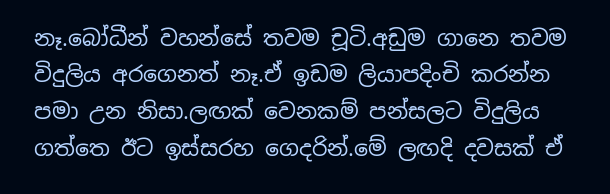නෑ.බෝධීන් වහන්සේ තවම චූටි.අඩුම ගානෙ තවම විදුලිය අරගෙනත් නෑ.ඒ ඉඩම ලියාපදිංචි කරන්න පමා උන නිසා.ලඟක් වෙනකම් පන්සලට විදුලිය ගත්තෙ ඊට ඉස්සරහ ගෙදරින්.මේ ලඟදි දවසක් ඒ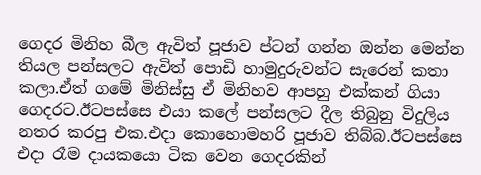ගෙදර මිනිහ බීල ඇවිත් පූජාව ප්ටන් ගන්න ඔන්න මෙන්න තියල පන්සලට ඇවිත් පොඩි හාමුදුරුවන්ට සැරෙන් කතා කලා.ඒත් ගමේ මිනිස්සු ඒ මිනිහව ආපහු එක්කන් ගියා ගෙදරට.ඊටපස්සෙ එයා කලේ පන්සලට දීල තිබුනු විදුලිය නතර කරපු එක.එදා කොහොමහරි පූජාව තිබ්බ.ඊටපස්සෙ එදා රෑම දායකයො ටික වෙන ගෙදරකින්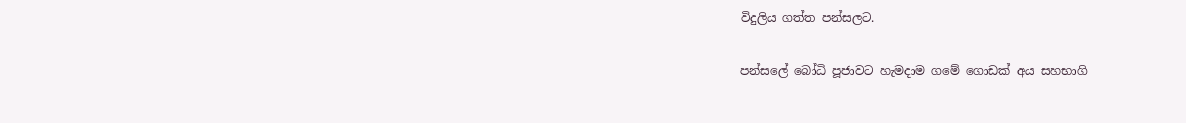විදුලිය ගත්ත පන්සලට.

පන්සලේ බෝධි පූජාවට හැමදාම ගමේ ගොඩක් අය සහභාගි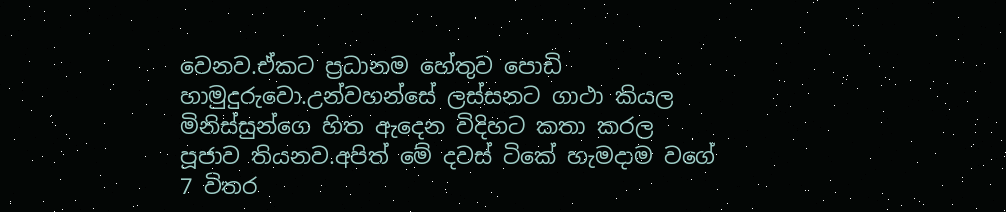වෙනව.ඒකට ප්‍රධානම හේතුව පොඩි හාමුදුරුවො.උන්වහන්සේ ලස්සනට ගාථා කියල මිනිස්සුන්ගෙ හිත ඇදෙන විදිහට කතා කරල පූජාව තියනව.අපිත් මේ දවස් ටිකේ හැමදාම වගේ 7 විතර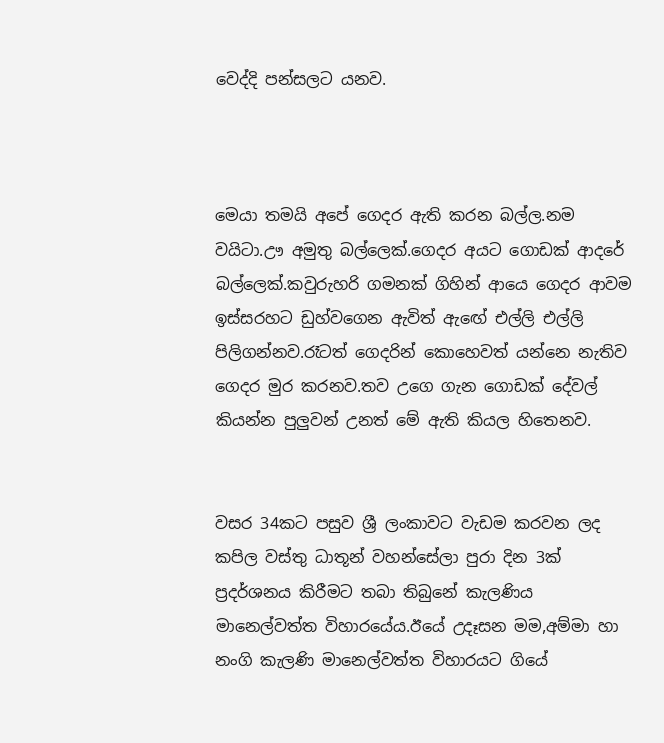වෙද්දි පන්සලට යනව.



මෙයා තමයි අපේ ගෙදර ඇති කරන බල්ල.නම වයිටා.ඌ අමුතු බල්ලෙක්.ගෙදර අයට ගොඩක් ආදරේ බල්ලෙක්.කවුරුහරි ගමනක් ගිහින් ආයෙ ගෙදර ආවම ඉස්සරහට ඩුහ්වගෙන ඇවිත් ඇඟේ එල්ලි එල්ලි පිලිගන්නව.රෑටත් ගෙදරින් කොහෙවත් යන්නෙ නැතිව ගෙදර මුර කරනව.තව උගෙ ගැන ගොඩක් දේවල් කියන්න පුලුවන් උනත් මේ ඇති කියල හිතෙනව.


වසර 34කට පසුව ශ්‍රී ලංකාවට වැඩම කරවන ලද කපිල වස්තු ධාතූන් වහන්සේලා පුරා දින 3ක් ප්‍රදර්ශනය කිරීමට තබා තිබුනේ කැලණිය මානෙල්වත්ත විහාරයේය.ඊයේ උදෑසන මම,අම්මා හා නංගි කැලණි මානෙල්වත්ත විහාරයට ගියේ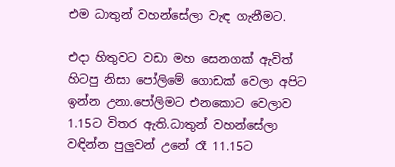එම ධාතුන් වහන්සේලා වැඳ ගැනීමට.

එදා හිතුවට වඩා මහ සෙනගක් ඇවිත් හිටපු නිසා පෝලිමේ ගොඩක් වෙලා අපිට ඉන්න උනා.පෝලිමට එනකොට වෙලාව 1.15ට විතර ඇති.ධාතුන් වහන්සේලා වඳින්න පුලුවන් උනේ රෑ 11.15ට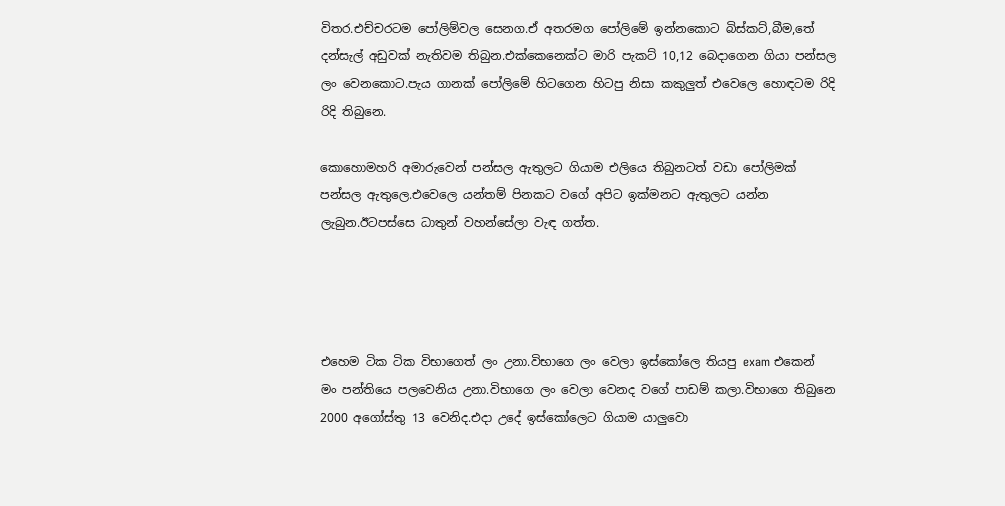විතර.එච්චරටම පෝලිම්වල සෙනග.ඒ අතරමග පෝලිමේ ඉන්නකොට බිස්කට්,බීම,තේ දන්සැල් අඩුවක් නැතිවම තිබුන.එක්කෙනෙක්ට මාරි පැකට් 10,12 බෙදාගෙන ගියා පන්සල ලං වෙනකොට.පැය ගානක් පෝලිමේ හිටගෙන හිටපු නිසා කකුලුත් එවෙලෙ හොඳටම රිදි රිදි තිබුනෙ.

කොහොමහරි අමාරුවෙන් පන්සල ඇතුලට ගියාම එලියෙ තිබුනටත් වඩා පෝලිමක් පන්සල ඇතුලෙ.එවෙලෙ යන්තම් පිනකට වගේ අපිට ඉක්මනට ඇතුලට යන්න ලැබුන.ඊටපස්සෙ ධාතුන් වහන්සේලා වැඳ ගත්ත.




එහෙම ටික ටික විභාගෙත් ලං උනා.විභාගෙ ලං වෙලා ඉස්කෝලෙ තියපු exam එකෙන් මං පන්තියෙ පලවෙනිය උනා.විභාගෙ ලං වෙලා වෙනද වගේ පාඩම් කලා.විභාගෙ තිබුනෙ 2000 අගෝස්තු 13 වෙනිද.එදා උදේ ඉස්කෝලෙට ගියාම යාලුවො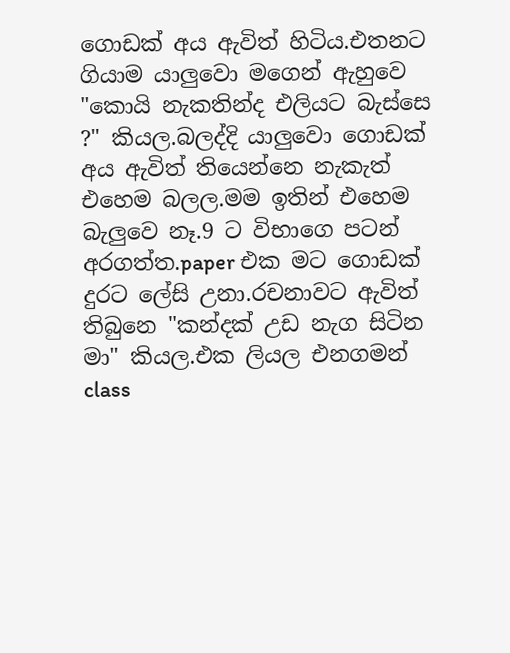ගොඩක් අය ඇවිත් හිටිය.එතනට ගියාම යාලුවො මගෙන් ඇහුවෙ "කොයි නැකතින්ද එලියට බැස්සෙ ?" කියල.බලද්දි යාලුවො ගොඩක් අය ඇවිත් තියෙන්නෙ නැකැත් එහෙම බලල.මම ඉතින් එහෙම බැලුවෙ නෑ.9 ට විභාගෙ පටන් අරගත්ත.paper එක මට ගොඩක් දුරට ලේසි උනා.රචනාවට ඇවිත් තිබුනෙ "කන්දක් උඩ නැග සිටින මා" කියල.එක ලියල එනගමන් class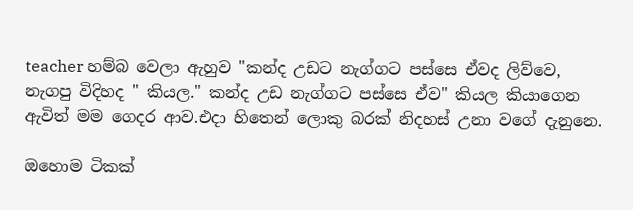teacher හම්බ වෙලා ඇහුව "කන්ද උඩට නැග්ගට පස්සෙ ඒවද ලිව්වෙ, නැගපු විදිහද " කියල." කන්ද උඩ නැග්ගට පස්සෙ ඒව" කියල කියාගෙන ඇවිත් මම ගෙදර ආව.එදා හිතෙන් ලොකු බරක් නිදහස් උනා වගේ දැනුනෙ.

ඔහොම ටිකක්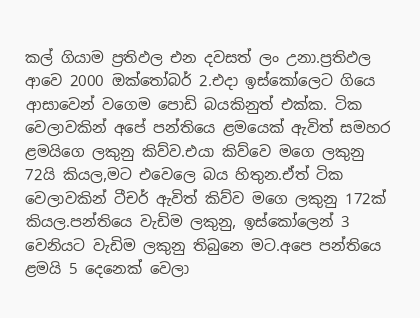කල් ගියාම ප්‍රතිඵල එන දවසත් ලං උනා.ප්‍රතිඵල ආවෙ 2000 ඔක්තෝබර් 2.එදා ඉස්කෝලෙට ගියෙ ආසාවෙන් වගෙම පොඩි බයකිනුත් එක්ක. ටික වෙලාවකින් අපේ පන්තියෙ ළමයෙක් ඇවිත් සමහර ළමයිගෙ ලකුනු කිව්ව.එයා කිව්වෙ මගෙ ලකුනු 72යි කියල,මට එවෙලෙ බය හිතුන.ඒත් ටික වෙලාවකින් ටීචර් ඇවිත් කිව්ව මගෙ ලකුනු 172ක් කියල.පන්තියෙ වැඩිම ලකුනු, ඉස්කෝලෙන් 3 වෙනියට වැඩිම ලකුනු තිබුනෙ මට.අපෙ පන්තියෙ ළමයි 5 දෙනෙක් වෙලා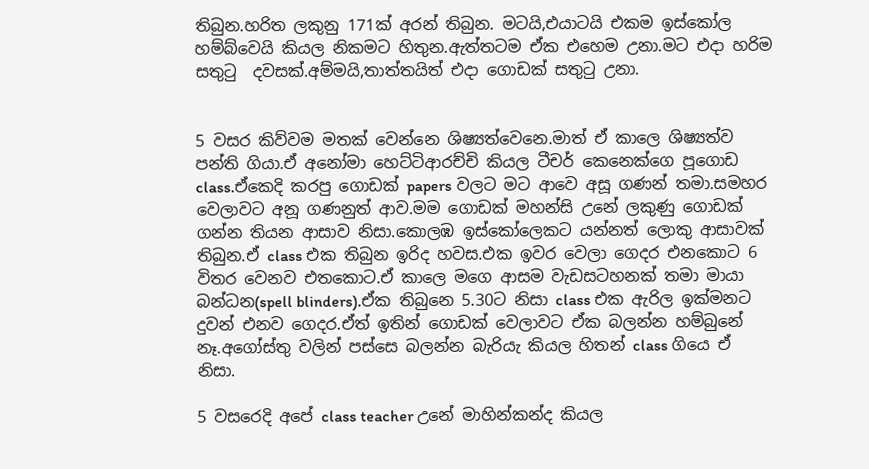තිබුන.හරිත ලකුනු 171ක් අරන් තිබුන. මටයි,එයාටයි එකම ඉස්කෝල හම්බ්වෙයි කියල නිකමට හිතුන.ඇත්තටම ඒක එහෙම උනා.මට එදා හරිම සතු‍ටු  දවසක්.අම්මයි,තාත්තයිත් එදා ගොඩක් සතු‍ටු උනා.


5 වසර කිව්වම මතක් වෙන්නෙ ශිෂ්‍යත්වෙනෙ.මාත් ඒ කාලෙ ශිෂ්‍යත්ව පන්ති ගියා.ඒ අනෝමා හෙට්ටිආරච්චි කියල ටීචර් කෙනෙක්ගෙ පූගොඩ class.ඒකෙදි කරපු ගොඩක් papers වලට මට ආවෙ අසූ ගණන් තමා.සමහර වෙලාවට අනූ ගණනුත් ආව.මම ගොඩක් මහන්සි උනේ ලකුණු ගොඩක් ගන්න තියන ආසාව නිසා.කොලඹ ඉස්කෝලෙකට යන්නත් ලොකු ආසාවක් තිබුන.ඒ class එක තිබුන ඉරිද හවස.එක ඉවර වෙලා ගෙදර එනකොට 6 විතර වෙනව එතකොට.ඒ කාලෙ මගෙ ආසම වැඩසටහනක් තමා මායා බන්ධන(spell blinders).ඒක තිබුනෙ 5.30ට නිසා class එක ඇරිල ඉක්මනට දුවන් එනව ගෙදර.ඒත් ඉතින් ගොඩක් වෙලාවට ඒක බලන්න හම්බුනේ නෑ.අගෝස්තු වලින් පස්සෙ බලන්න බැරියැ කියල හිතන් class ගියෙ ඒ නිසා.

5 වසරෙදි අපේ class teacher උනේ මාහින්කන්ද කියල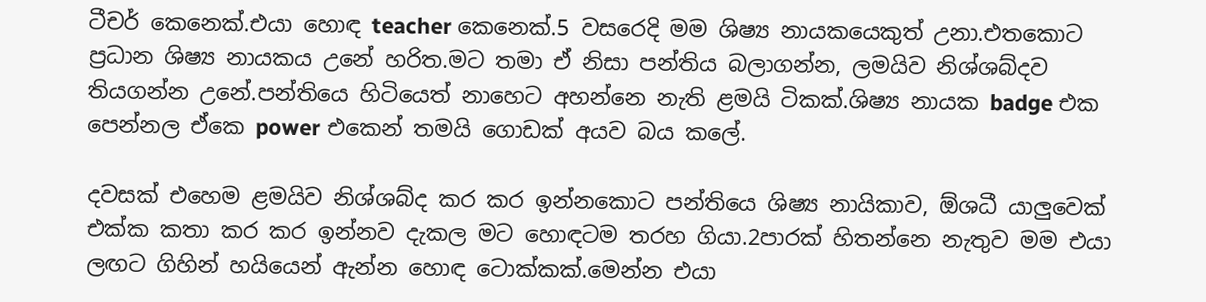ටීචර් කෙනෙක්.එයා හොඳ teacher කෙනෙක්.5 වසරෙදි මම ශිෂ්‍ය නායකයෙකුත් උනා.එතකොට ප්‍රධාන ශිෂ්‍ය නායකය උනේ හරිත.මට තමා ඒ නිසා පන්තිය බලාගන්න, ලමයිව නිශ්ශබ්දව තියගන්න උනේ.පන්තියෙ හිටියෙත් නාහෙට අහන්නෙ නැති ළමයි ටිකක්.ශිෂ්‍ය නායක badge එක පෙන්නල ඒකෙ power එකෙන් තමයි ගොඩක් අයව බය කලේ.

දවසක් එහෙම ළමයිව නිශ්ශබ්ද කර කර ඉන්නකොට පන්තියෙ ශිෂ්‍ය නායිකාව, ඕශධී යාලුවෙක් එක්ක කතා කර කර ඉන්නව දැකල මට හොඳටම තරහ ගියා.2පාරක් හිතන්නෙ නැතුව මම එයා ලඟට ගිහින් හයියෙන් ඇන්න හොඳ ටොක්කක්.මෙන්න එයා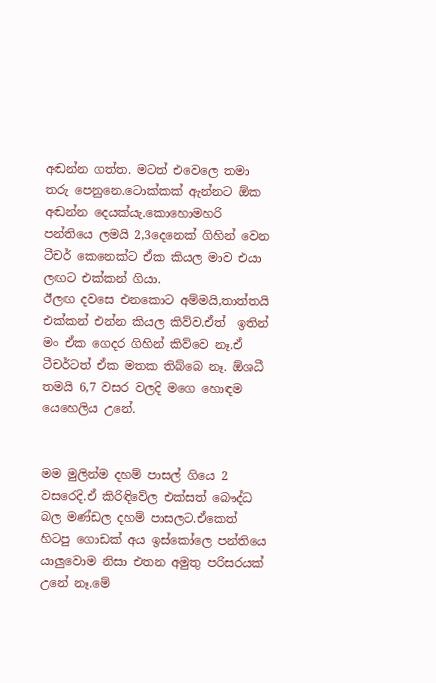අඬන්න ගත්ත. මටත් එවෙලෙ තමා තරු පෙනුනෙ.ටොක්කක් ඇන්නට ඕක අඬන්න දෙයක්යැ.කොහොමහරි පන්තියෙ ලමයි 2,3දෙනෙක් ගිහින් වෙන ටීචර් කෙනෙක්ට ඒක කියල මාව එයා ලඟට එක්කන් ගියා.
ඊලඟ දවසෙ එනකොට අම්මයි,තාත්තයි එක්කන් එන්න කියල කිව්ව.ඒත්  ඉතින් මං ඒක ගෙදර ගිහින් කිව්වෙ නෑ.ඒ ටීචර්ටත් ඒක මතක තිබ්බෙ නෑ. ඕශධී තමයි 6,7 වසර වලදි මගෙ හොඳම යෙහෙලිය උනේ.


මම මුලින්ම දහම් පාසල් ගියෙ 2 වසරෙදි.ඒ කිරිඳිවේල එක්සත් බෞද්ධ බල මණ්ඩල දහම් පාසලට.ඒකෙත් හිටපු ගොඩක් අය ඉස්කෝලෙ පන්තියෙ යාලුවොම නිසා එතන අමුතු පරිසරයක් උනේ නෑ.මේ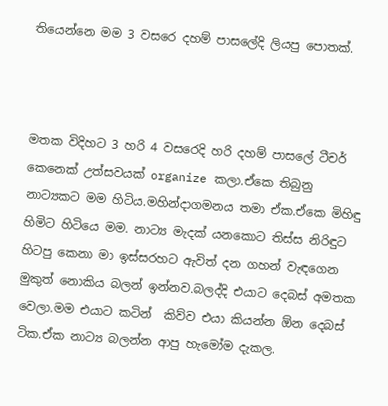තියෙන්නෙ මම 3 වසරෙ දහම් පාසලේදි ලියපු පොතක්.



මතක විදිහට 3 හරි 4 වසරෙදි හරි දහම් පාසලේ ටීචර් කෙනෙක් උත්සවයක් organize කලා.ඒකෙ තිබුනු නාට්‍යකට මම හිටිය.මහින්දාගමනය තමා ඒක.ඒකෙ මිහිඳු හිමිට හිටියෙ මම. නාට්‍ය මැදක් යනකොට තිස්ස නිරිඳුට හිටපු කෙනා මා ඉස්සරහට ඇවිත් දන ගහන් වැඳගෙන මුකුත් නොකිය බලන් ඉන්නව.බලද්දි එයාට දෙබස් අමතක වෙලා.මම එයාට කටින්  කිව්ව එයා කියන්න ඕන දෙබස් ටික.ඒක නාට්‍ය බලන්න ආපු හැමෝම දැකල.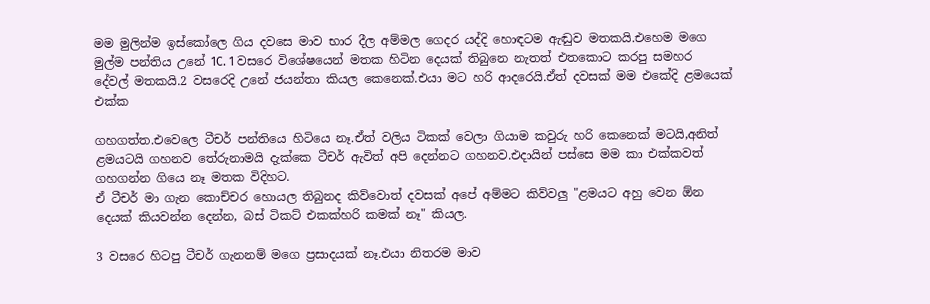මම මුලින්ම ඉස්කෝලෙ ගිය දවසෙ මාව භාර දීල අම්මල ගෙදර යද්දි හොඳටම ඇඬුව මතකයි.එහෙම මගෙ මුල්ම පන්තිය උනේ 1C. 1 වසරෙ විශේෂයෙන් මතක හිටින දෙයක් තිබුනෙ නැතත් එතකොට කරපු සමහර දේවල් මතකයි.2 වසරෙදි උනේ ජයන්තා කියල කෙනෙක්.එයා මට හරි ආදරෙයි.ඒත් දවසක් මම එකේදි ළමයෙක් එක්ක

ගහගත්ත.එවෙලෙ ටීචර් පන්තියෙ හිටියෙ නෑ.ඒත් වලිය ටිකක් වෙලා ගියාම කවුරු හරි කෙනෙක් මටයි,අනිත් ළමයටයි ගහනව තේරුනාමයි දැක්කෙ ටීචර් ඇවිත් අපි දෙන්නට ගහනව.එදායින් පස්සෙ මම කා එක්කවත් ගහගන්න ගියෙ නෑ මතක විදිහට.
ඒ ටීචර් මා ගැන කොච්චර හොයල තිබුනද කිව්වොත් දවසක් අපේ අම්මට කිව්වලු "ළමයට අහු වෙන ඕන දෙයක් කියවන්න දෙන්න, බස් ටිකට් එකක්හරි කමක් නෑ" කියල.

3 වසරෙ හිටපු ටීචර් ගැනනම් මගෙ ප්‍රසාදයක් නෑ.එයා නිතරම මාව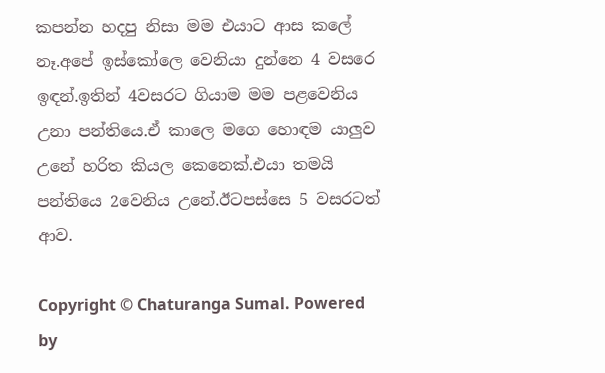කපන්න හදපු නිසා මම එයාට ආස කලේ නෑ.අපේ ඉස්කෝලෙ වෙනියා දුන්නෙ 4 වසරෙ ඉඳන්.ඉතින් 4වසරට ගියාම මම පළවෙනිය උනා පන්තියෙ.ඒ කාලෙ මගෙ හොඳම යාලුව උනේ හරිත කියල කෙනෙක්.එයා තමයි පන්තියෙ 2වෙනිය උනේ.ඊටපස්සෙ 5 වසරටත් ආව.

Copyright © Chaturanga Sumal. Powered by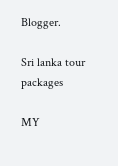Blogger.

Sri lanka tour packages

MY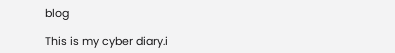blog

This is my cyber diary.i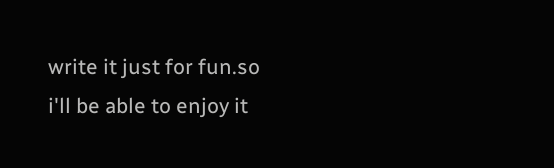write it just for fun.so i'll be able to enjoy it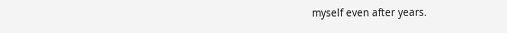myself even after years.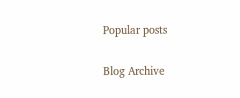Popular posts

Blog Archive